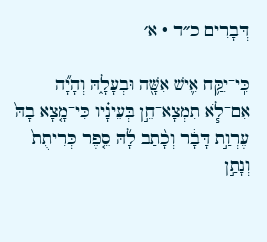דְּבָרִים כ״ד · א׳

כִּֽי־יִקַּ֥ח אִ֛ישׁ אִשָּׁ֖ה וּבְעָלָ֑הּ וְהָיָ֞ה אִם־לֹ֧א תִמְצָא־חֵ֣ן בְּעֵינָ֗יו כִּי־מָ֤צָא בָהּ֙ עֶרְוַ֣ת דָּבָ֔ר וְכָ֨תַב לָ֜הּ סֵ֤פֶר כְּרִיתֻת֙ וְנָתַ֣ן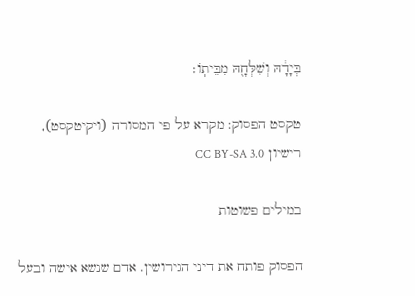בְּיָדָ֔הּ וְשִׁלְּחָ֖הּ מִבֵּיתֽוֹ׃

טקסט הפסוק: מקרא על פי המסורה (ויקיטקסט), רישיון CC BY-SA 3.0

במילים פשוטות

הפסוק פותח את דיני הגירושין. אדם שנשא אישה ובעל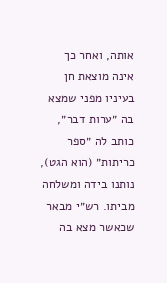אותה, ואחר כך אינה מוצאת חן בעיניו מפני שמצא בה ״ערות דבר״, כותב לה ״ספר כריתות״ (הוא הגט), נותנו בידה ומשלחה מביתו. רש״י מבאר שכאשר מצא בה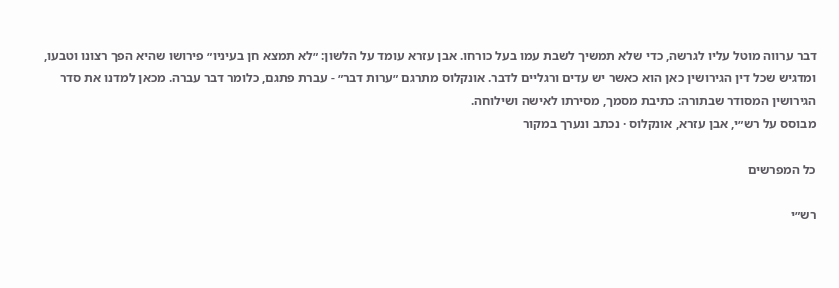דבר ערווה מוטל עליו לגרשה, כדי שלא תמשיך לשבת עמו בעל כורחו. אבן עזרא עומד על הלשון: ״לא תמצא חן בעיניו״ פירושו שהיא הפך רצונו וטבעו, ומדגיש שכל דין הגירושין כאן הוא כאשר יש עדים ורגליים לדבר. אונקלוס מתרגם ״ערות דבר״ - עברת פתגם, כלומר דבר עברה. מכאן למדנו את סדר הגירושין המסודר שבתורה: כתיבת מסמך, מסירתו לאישה ושילוחה.
מבוסס על רש״י, אבן עזרא, אונקלוס · נכתב ונערך במקור

כל המפרשים

רש״י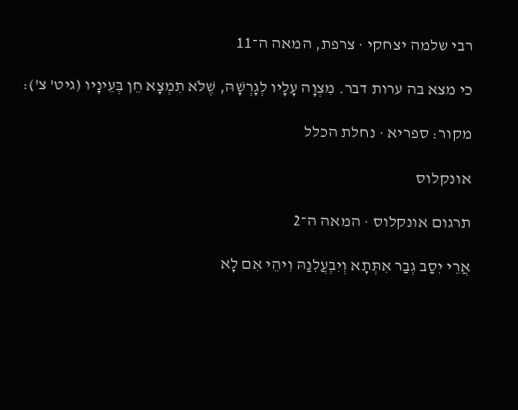רבי שלמה יצחקי · צרפת, המאה ה־11

כי מצא בה ערות דבר. מִצְוָה עָלָיו לְגָרְשָׁהּ, שֶׁלֹּא תִמְצָא חֵן בְּעֵינָיו (גיט' צ'):

מקור: ספריא · נחלת הכלל

אונקלוס

תרגום אונקלוס · המאה ה־2

אֲרֵי יִסַב גְבַר אִתְּתָא וְיִבְעֲלִנַהּ וִיהֵי אִם לָא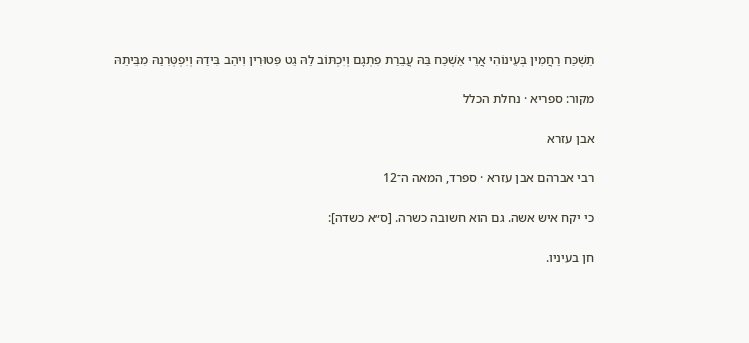תַשְׁכַּח רַחֲמִין בְּעֵינוֹהִי אֲרֵי אַשְׁכַּח בַּהּ עֲבֵרַת פִתְגָם וְיִכְתּוֹב לַהּ גֵט פִּטוּרִין וִיהַב בִּידַהּ וְיִפְטְּרִנַהּ מִבֵּיתֵהּ

מקור: ספריא · נחלת הכלל

אבן עזרא

רבי אברהם אבן עזרא · ספרד, המאה ה־12

כי יקח איש אשה. גם הוא חשובה כשרה. [ס״א כשדה]:

חן בעיניו.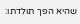שהיא הפך תולדתו: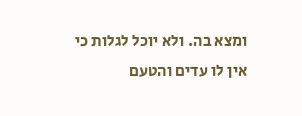ומצא בה. ולא יוכל לגלות כי אין לו עדים והטעם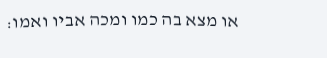או מצא בה כמו ומכה אביו ואמו: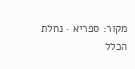מקור: ספריא · נחלת הכלל